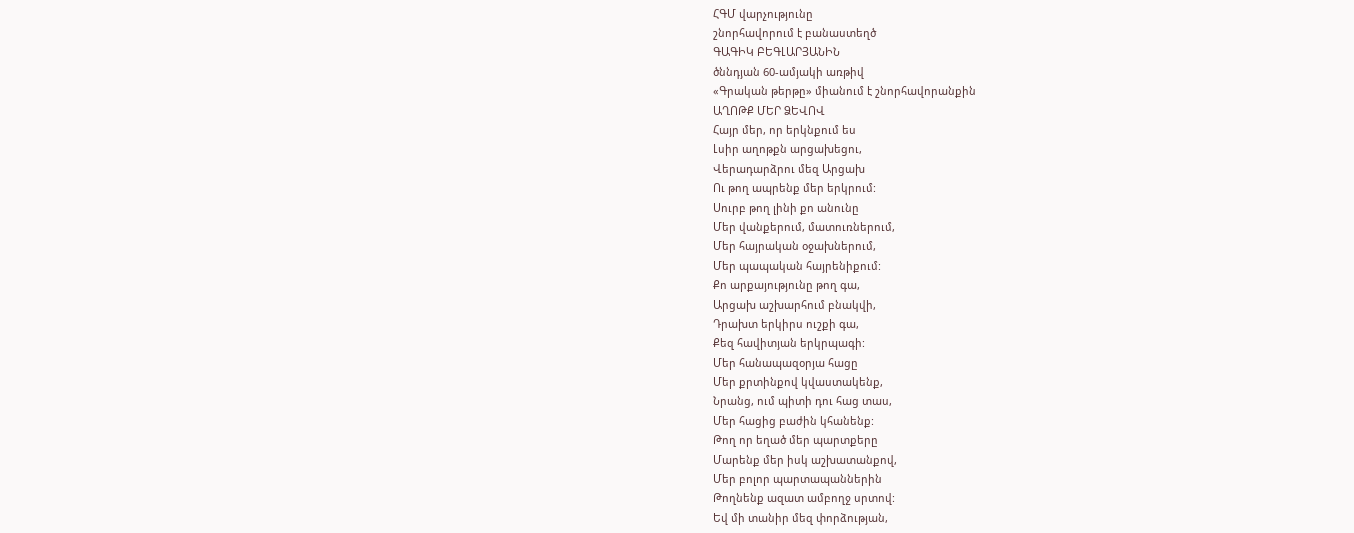ՀԳՄ վարչությունը
շնորհավորում է բանաստեղծ
ԳԱԳԻԿ ԲԵԳԼԱՐՅԱՆԻՆ
ծննդյան 60-ամյակի առթիվ
«Գրական թերթը» միանում է շնորհավորանքին
ԱՂՈԹՔ ՄԵՐ ՁԵՎՈՎ
Հայր մեր, որ երկնքում ես
Լսիր աղոթքն արցախեցու,
Վերադարձրու մեզ Արցախ
Ու թող ապրենք մեր երկրում:
Սուրբ թող լինի քո անունը
Մեր վանքերում, մատուռներում,
Մեր հայրական օջախներում,
Մեր պապական հայրենիքում:
Քո արքայությունը թող գա,
Արցախ աշխարհում բնակվի,
Դրախտ երկիրս ուշքի գա,
Քեզ հավիտյան երկրպագի:
Մեր հանապազօրյա հացը
Մեր քրտինքով կվաստակենք,
Նրանց, ում պիտի դու հաց տաս,
Մեր հացից բաժին կհանենք:
Թող որ եղած մեր պարտքերը
Մարենք մեր իսկ աշխատանքով,
Մեր բոլոր պարտապաններին
Թողնենք ազատ ամբողջ սրտով:
Եվ մի տանիր մեզ փորձության,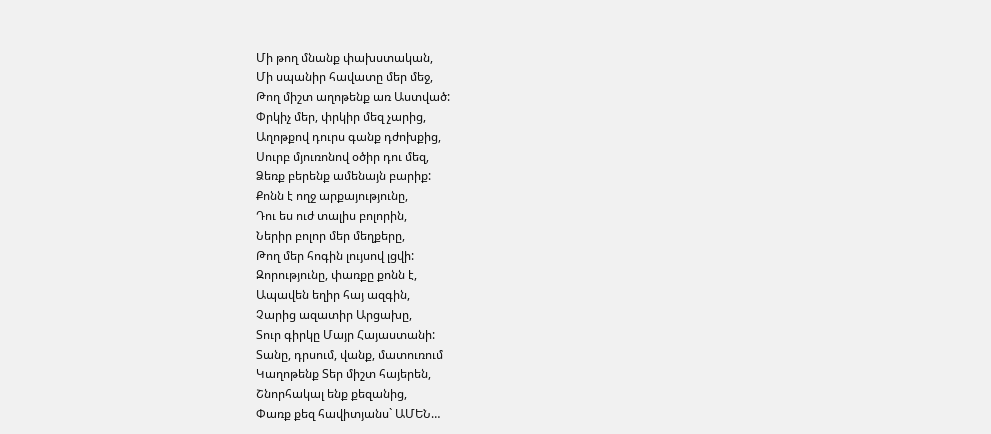Մի թող մնանք փախստական,
Մի սպանիր հավատը մեր մեջ,
Թող միշտ աղոթենք առ Աստված:
Փրկիչ մեր, փրկիր մեզ չարից,
Աղոթքով դուրս գանք դժոխքից,
Սուրբ մյուռոնով օծիր դու մեզ,
Ձեռք բերենք ամենայն բարիք:
Քոնն է ողջ արքայությունը,
Դու ես ուժ տալիս բոլորին,
Ներիր բոլոր մեր մեղքերը,
Թող մեր հոգին լույսով լցվի:
Զորությունը, փառքը քոնն է,
Ապավեն եղիր հայ ազգին,
Չարից ազատիր Արցախը,
Տուր գիրկը Մայր Հայաստանի:
Տանը, դրսում, վանք, մատուռում
Կաղոթենք Տեր միշտ հայերեն,
Շնորհակալ ենք քեզանից,
Փառք քեզ հավիտյանս` ԱՄԵՆ…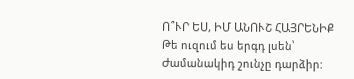Ո՞ՒՐ ԵՍ, ԻՄ ԱՆՈՒՇ ՀԱՅՐԵՆԻՔ
Թե ուզում ես երգդ լսեն՝
Ժամանակիդ շունչը դարձիր: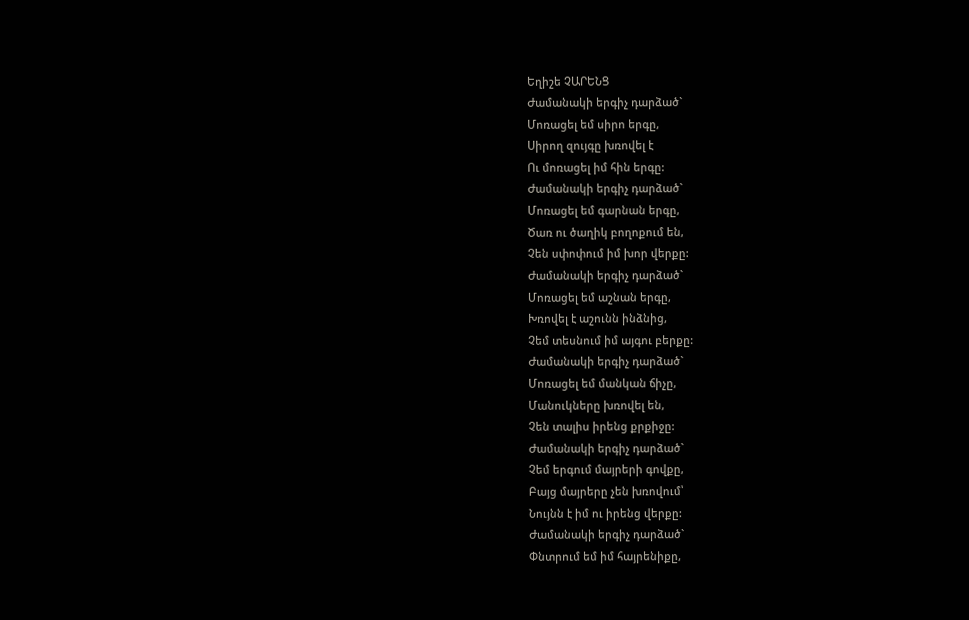Եղիշե ՉԱՐԵՆՑ
Ժամանակի երգիչ դարձած`
Մոռացել եմ սիրո երգը,
Սիրող զույգը խռովել է
Ու մոռացել իմ հին երգը:
Ժամանակի երգիչ դարձած`
Մոռացել եմ գարնան երգը,
Ծառ ու ծաղիկ բողոքում են,
Չեն սփոփում իմ խոր վերքը:
Ժամանակի երգիչ դարձած`
Մոռացել եմ աշնան երգը,
Խռովել է աշունն ինձնից,
Չեմ տեսնում իմ այգու բերքը:
Ժամանակի երգիչ դարձած`
Մոռացել եմ մանկան ճիչը,
Մանուկները խռովել են,
Չեն տալիս իրենց քրքիջը:
Ժամանակի երգիչ դարձած`
Չեմ երգում մայրերի գովքը,
Բայց մայրերը չեն խռովում՝
Նույնն է իմ ու իրենց վերքը:
Ժամանակի երգիչ դարձած`
Փնտրում եմ իմ հայրենիքը,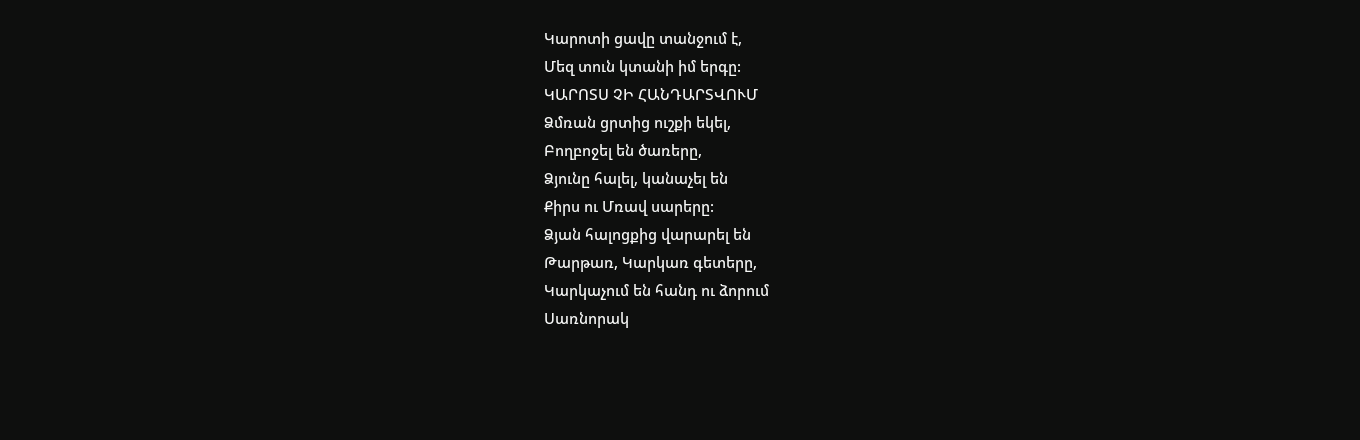Կարոտի ցավը տանջում է,
Մեզ տուն կտանի իմ երգը:
ԿԱՐՈՏՍ ՉԻ ՀԱՆԴԱՐՏՎՈՒՄ
Ձմռան ցրտից ուշքի եկել,
Բողբոջել են ծառերը,
Ձյունը հալել, կանաչել են
Քիրս ու Մռավ սարերը:
Ձյան հալոցքից վարարել են
Թարթառ, Կարկառ գետերը,
Կարկաչում են հանդ ու ձորում
Սառնորակ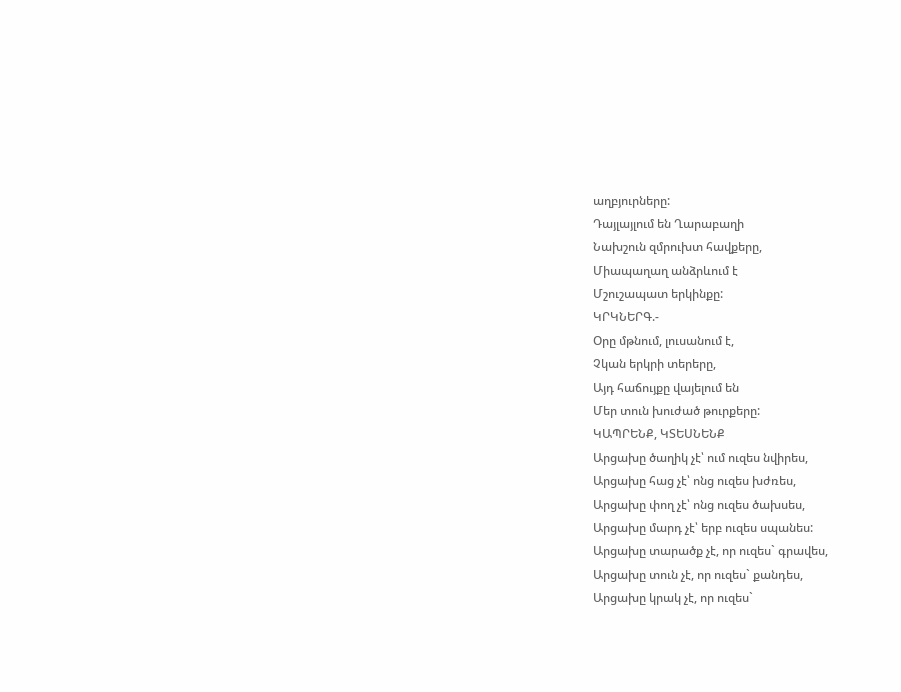աղբյուրները:
Դայլայլում են Ղարաբաղի
Նախշուն զմրուխտ հավքերը,
Միապաղաղ անձրևում է
Մշուշապատ երկինքը:
ԿՐԿՆԵՐԳ.-
Օրը մթնում, լուսանում է,
Չկան երկրի տերերը,
Այդ հաճույքը վայելում են
Մեր տուն խուժած թուրքերը:
ԿԱՊՐԵՆՔ, ԿՏԵՍՆԵՆՔ
Արցախը ծաղիկ չէ՝ ում ուզես նվիրես,
Արցախը հաց չէ՝ ոնց ուզես խժռես,
Արցախը փող չէ՝ ոնց ուզես ծախսես,
Արցախը մարդ չէ՝ երբ ուզես սպանես:
Արցախը տարածք չէ, որ ուզես` գրավես,
Արցախը տուն չէ, որ ուզես` քանդես,
Արցախը կրակ չէ, որ ուզես`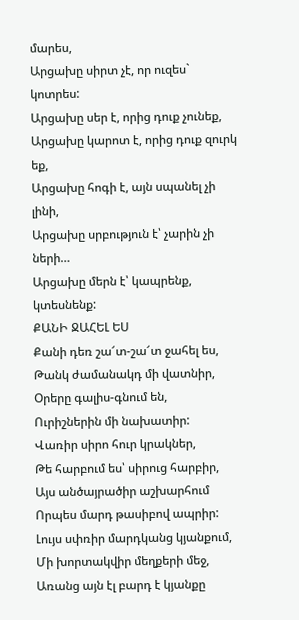մարես,
Արցախը սիրտ չէ, որ ուզես` կոտրես:
Արցախը սեր է, որից դուք չունեք,
Արցախը կարոտ է, որից դուք զուրկ եք,
Արցախը հոգի է, այն սպանել չի լինի,
Արցախը սրբություն է՝ չարին չի ների…
Արցախը մերն է՝ կապրենք, կտեսնենք:
ՔԱՆԻ ՋԱՀԵԼ ԵՍ
Քանի դեռ շա՜տ-շա՜տ ջահել ես,
Թանկ ժամանակդ մի վատնիր,
Օրերը գալիս-գնում են,
Ուրիշներին մի նախատիր:
Վառիր սիրո հուր կրակներ,
Թե հարբում ես՝ սիրուց հարբիր,
Այս անծայրածիր աշխարհում
Որպես մարդ թասիբով ապրիր:
Լույս սփռիր մարդկանց կյանքում,
Մի խորտակվիր մեղքերի մեջ,
Առանց այն էլ բարդ է կյանքը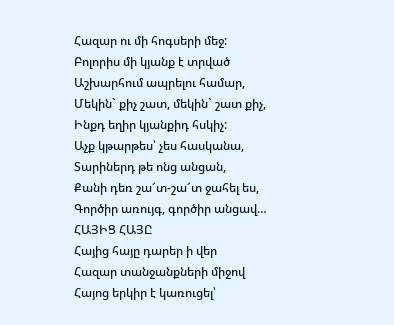Հազար ու մի հոգսերի մեջ:
Բոլորիս մի կյանք է տրված
Աշխարհում ապրելու համար,
Մեկին` քիչ շատ, մեկին` շատ քիչ,
Ինքդ եղիր կյանքիդ հսկիչ:
Աչք կթարթես՝ չես հասկանա,
Տարիներդ թե ոնց անցան,
Քանի դեռ շա՜տ-շա՜տ ջահել ես,
Գործիր առույգ, գործիր անցավ…
ՀԱՅԻՑ ՀԱՅԸ
Հայից հայը դարեր ի վեր
Հազար տանջանքների միջով
Հայոց երկիր է կառուցել՝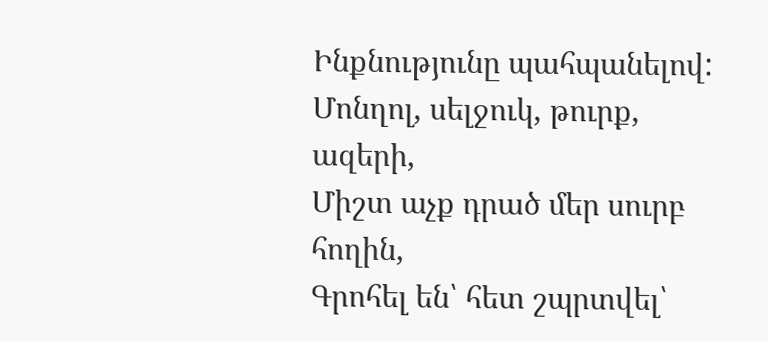Ինքնությունը պահպանելով:
Մոնղոլ, սելջուկ, թուրք, ազերի,
Միշտ աչք դրած մեր սուրբ հողին,
Գրոհել են՝ հետ շպրտվել՝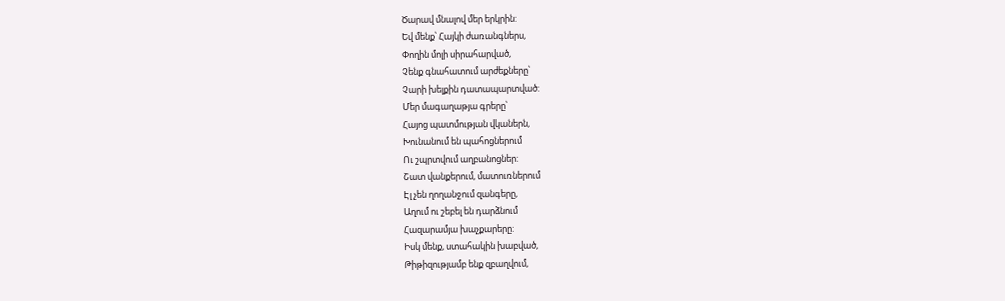Ծարավ մնալով մեր երկրին:
Եվ մենք՝ Հայկի ժառանգներս,
Փողին մոլի սիրահարված,
Չենք գնահատում արժեքները՝
Չարի խելքին դատապարտված:
Մեր մագաղաթյա գրերը՝
Հայոց պատմության վկաներն,
Խունանում են պահոցներում
Ու շպրտվում աղբանոցներ:
Շատ վանքերում, մատուռներում
Էլ չեն ղողանջում զանգերը,
Աղում ու շեբել են դարձնում
Հազարամյա խաչքարերը:
Իսկ մենք, ստահակին խաբված,
Թիթիզությամբ ենք զբաղվում,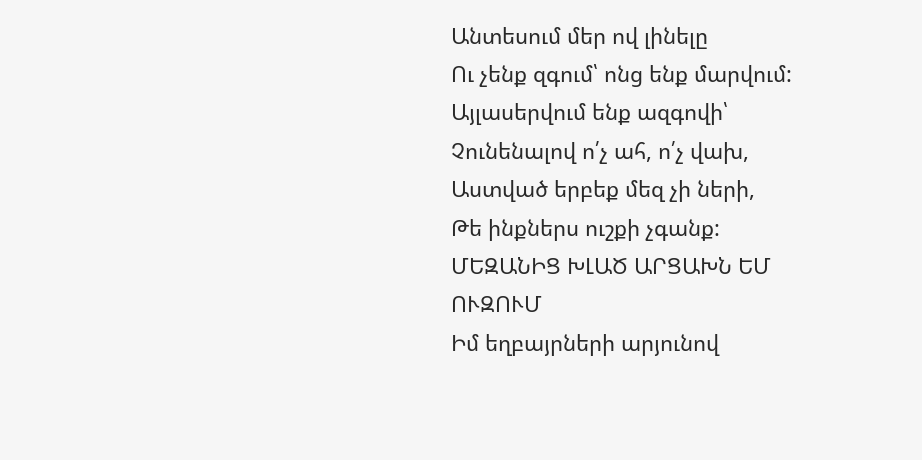Անտեսում մեր ով լինելը
Ու չենք զգում՝ ոնց ենք մարվում:
Այլասերվում ենք ազգովի՝
Չունենալով ո՛չ ահ, ո՛չ վախ,
Աստված երբեք մեզ չի ների,
Թե ինքներս ուշքի չգանք:
ՄԵԶԱՆԻՑ ԽԼԱԾ ԱՐՑԱԽՆ ԵՄ ՈՒԶՈՒՄ
Իմ եղբայրների արյունով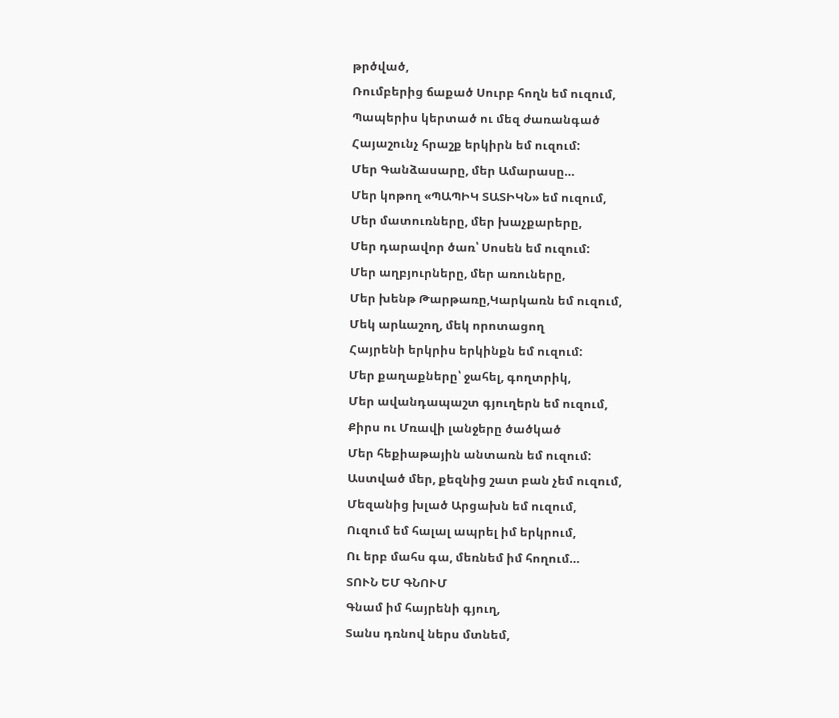թրծված,
Ռումբերից ճաքած Սուրբ հողն եմ ուզում,
Պապերիս կերտած ու մեզ ժառանգած
Հայաշունչ հրաշք երկիրն եմ ուզում:
Մեր Գանձասարը, մեր Ամարասը…
Մեր կոթող «ՊԱՊԻԿ ՏԱՏԻԿՆ» եմ ուզում,
Մեր մատուռները, մեր խաչքարերը,
Մեր դարավոր ծառ՝ Սոսեն եմ ուզում:
Մեր աղբյուրները, մեր առուները,
Մեր խենթ Թարթառը,Կարկառն եմ ուզում,
Մեկ արևաշող, մեկ որոտացող
Հայրենի երկրիս երկինքն եմ ուզում:
Մեր քաղաքները՝ ջահել, գողտրիկ,
Մեր ավանդապաշտ գյուղերն եմ ուզում,
Քիրս ու Մռավի լանջերը ծածկած
Մեր հեքիաթային անտառն եմ ուզում:
Աստված մեր, քեզնից շատ բան չեմ ուզում,
Մեզանից խլած Արցախն եմ ուզում,
Ուզում եմ հալալ ապրել իմ երկրում,
Ու երբ մահս գա, մեռնեմ իմ հողում…
ՏՈՒՆ ԵՄ ԳՆՈՒՄ
Գնամ իմ հայրենի գյուղ,
Տանս դռնով ներս մտնեմ,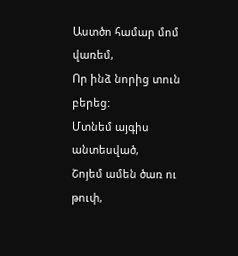Աստծո համար մոմ վառեմ,
Որ ինձ նորից տուն բերեց:
Մտնեմ այգիս անտեսված,
Շոյեմ ամեն ծառ ու թուփ,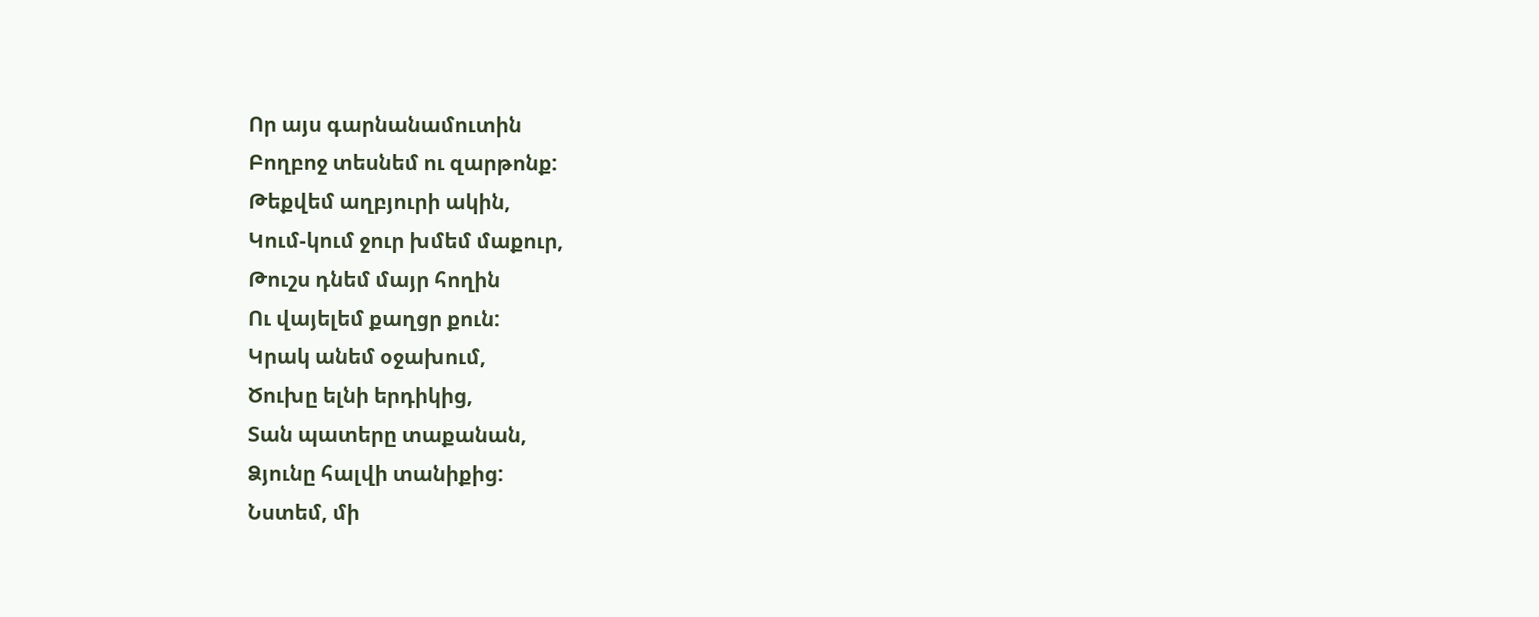Որ այս գարնանամուտին
Բողբոջ տեսնեմ ու զարթոնք:
Թեքվեմ աղբյուրի ակին,
Կում-կում ջուր խմեմ մաքուր,
Թուշս դնեմ մայր հողին
Ու վայելեմ քաղցր քուն:
Կրակ անեմ օջախում,
Ծուխը ելնի երդիկից,
Տան պատերը տաքանան,
Ձյունը հալվի տանիքից:
Նստեմ, մի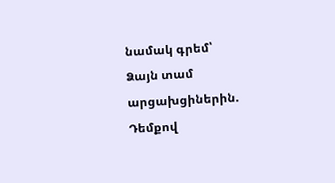նամակ գրեմ՝
Ձայն տամ արցախցիներին.
Դեմքով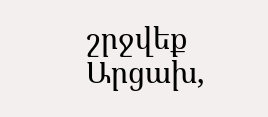շրջվեք Արցախ,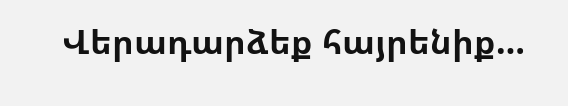Վերադարձեք հայրենիք…